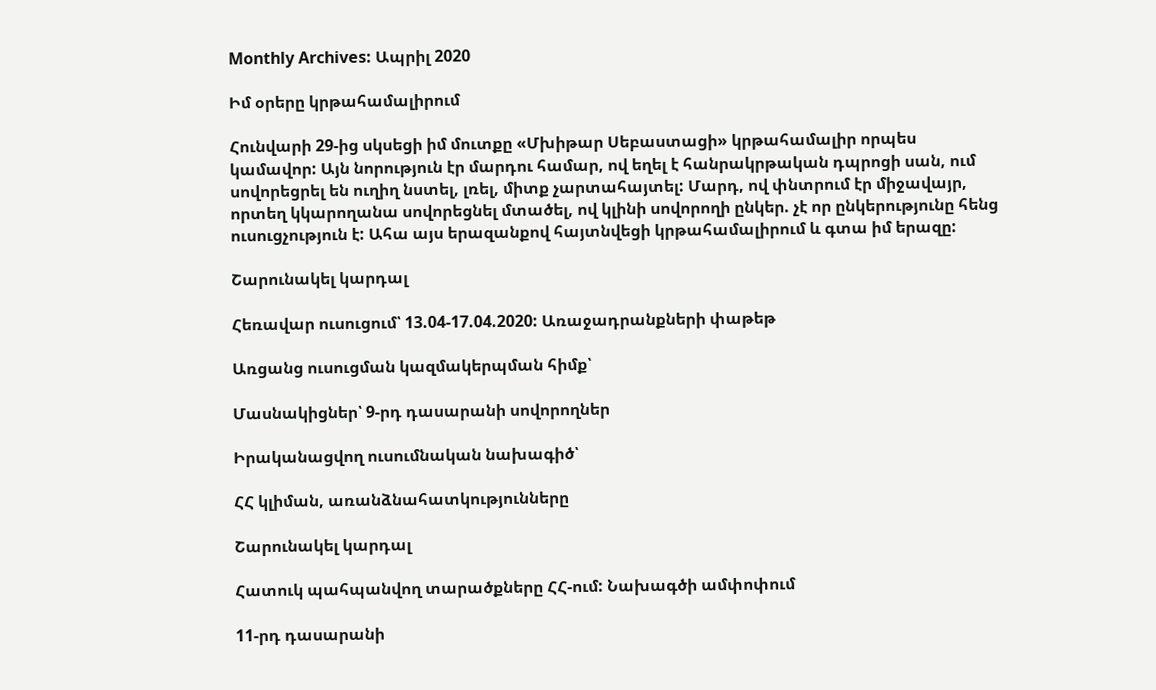Monthly Archives: Ապրիլ 2020

Իմ օրերը կրթահամալիրում

Հունվարի 29-ից սկսեցի իմ մուտքը «Մխիթար Սեբաստացի» կրթահամալիր որպես կամավոր: Այն նորություն էր մարդու համար, ով եղել է հանրակրթական դպրոցի սան, ում սովորեցրել են ուղիղ նստել, լռել, միտք չարտահայտել: Մարդ, ով փնտրում էր միջավայր, որտեղ կկարողանա սովորեցնել մտածել, ով կլինի սովորողի ընկեր. չէ որ ընկերությունը հենց ուսուցչություն է: Ահա այս երազանքով հայտնվեցի կրթահամալիրում և գտա իմ երազը:

Շարունակել կարդալ

Հեռավար ուսուցում՝ 13.04-17.04.2020: Առաջադրանքների փաթեթ

Առցանց ուսուցման կազմակերպման հիմք՝

Մասնակիցներ՝ 9-րդ դասարանի սովորողներ

Իրականացվող ուսումնական նախագիծ՝

ՀՀ կլիման, առանձնահատկությունները

Շարունակել կարդալ

Հատուկ պահպանվող տարածքները ՀՀ-ում: Նախագծի ամփոփում

11-րդ դասարանի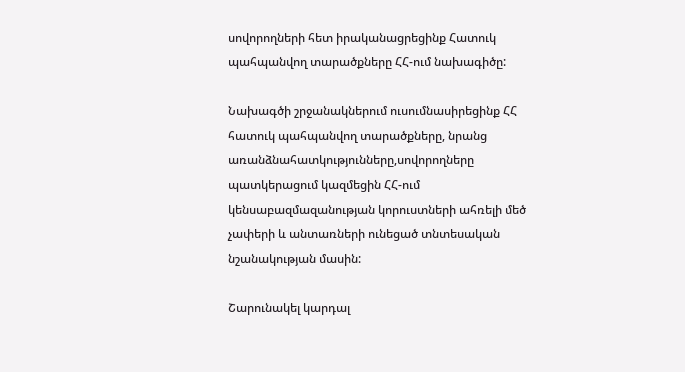սովորողների հետ իրականացրեցինք Հատուկ պահպանվող տարածքները ՀՀ-ում նախագիծը:

Նախագծի շրջանակներում ուսումնասիրեցինք ՀՀ հատուկ պահպանվող տարածքները, նրանց առանձնահատկությունները,սովորողները պատկերացում կազմեցին ՀՀ-ում կենսաբազմազանության կորուստների ահռելի մեծ չափերի և անտառների ունեցած տնտեսական նշանակության մասին:

Շարունակել կարդալ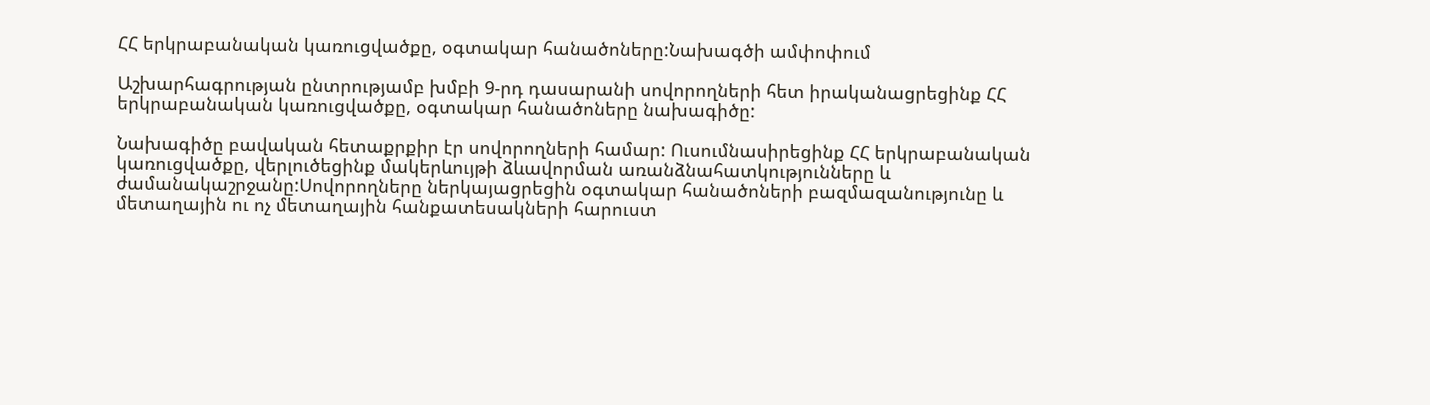ՀՀ երկրաբանական կառուցվածքը, օգտակար հանածոները:Նախագծի ամփոփում

Աշխարհագրության ընտրությամբ խմբի 9-րդ դասարանի սովորողների հետ իրականացրեցինք ՀՀ երկրաբանական կառուցվածքը, օգտակար հանածոները նախագիծը:

Նախագիծը բավական հետաքրքիր էր սովորողների համար: Ուսումնասիրեցինք ՀՀ երկրաբանական կառուցվածքը, վերլուծեցինք մակերևույթի ձևավորման առանձնահատկությունները և ժամանակաշրջանը:Սովորողները ներկայացրեցին օգտակար հանածոների բազմազանությունը և մետաղային ու ոչ մետաղային հանքատեսակների հարուստ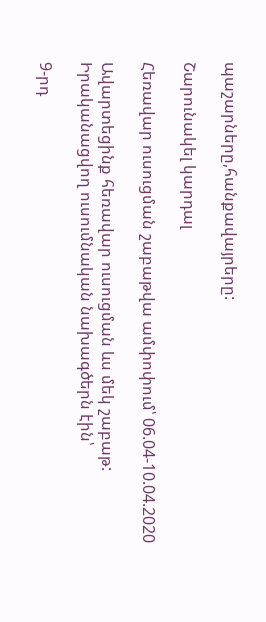պաշարները,հանքավայրերը:

Շարունակել կարդալ

Հեռավար ուսուցման շաբաթվա ամփոփում՝ 06.04-10.04.2020

Ավարտեցինք հեռավար ուսուցման ևս մեկ շաբաթ: Իրականացվող ուսումնական նախագծերն էին՝

9-րդ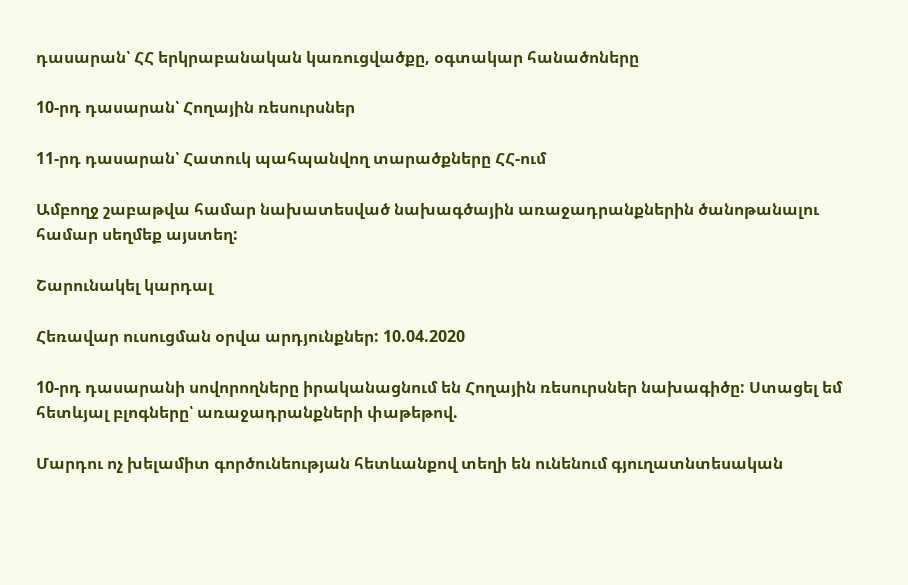դասարան՝ ՀՀ երկրաբանական կառուցվածքը, օգտակար հանածոները

10-րդ դասարան՝ Հողային ռեսուրսներ

11-րդ դասարան՝ Հատուկ պահպանվող տարածքները ՀՀ-ում

Ամբողջ շաբաթվա համար նախատեսված նախագծային առաջադրանքներին ծանոթանալու համար սեղմեք այստեղ:

Շարունակել կարդալ

Հեռավար ուսուցման օրվա արդյունքներ: 10.04.2020

10-րդ դասարանի սովորողները իրականացնում են Հողային ռեսուրսներ նախագիծը: Ստացել եմ հետևյալ բլոգները՝ առաջադրանքների փաթեթով.

Մարդու ոչ խելամիտ գործունեության հետևանքով տեղի են ունենում գյուղատնտեսական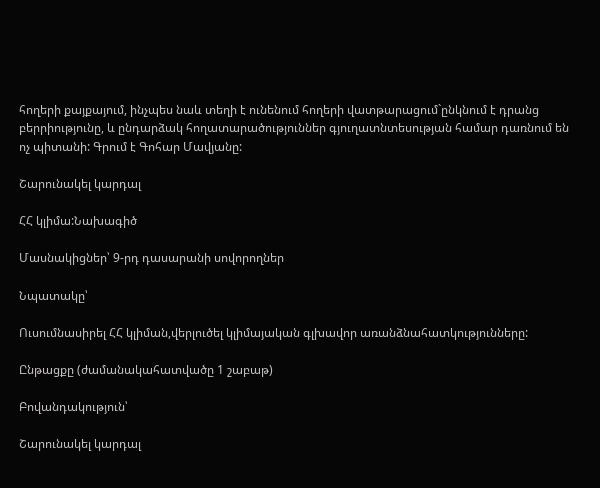հողերի քայքայում, ինչպես նաև տեղի է ունենում հողերի վատթարացում`ընկնում է դրանց բերրիությունը, և ընդարձակ հողատարածություններ գյուղատնտեսության համար դառնում են ոչ պիտանի: Գրում է Գոհար Մավյանը:

Շարունակել կարդալ

ՀՀ կլիմա:Նախագիծ

Մասնակիցներ՝ 9-րդ դասարանի սովորողներ

Նպատակը՝

Ուսումնասիրել ՀՀ կլիման,վերլուծել կլիմայական գլխավոր առանձնահատկությունները:

Ընթացքը (ժամանակահատվածը 1 շաբաթ)

Բովանդակություն՝

Շարունակել կարդալ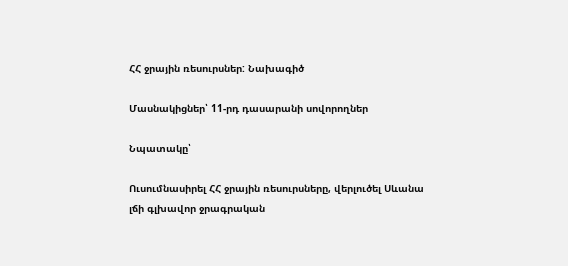ՀՀ ջրային ռեսուրսներ: Նախագիծ

Մասնակիցներ՝ 11-րդ դասարանի սովորողներ

Նպատակը՝

Ուսումնասիրել ՀՀ ջրային ռեսուրսները, վերլուծել Սևանա լճի գլխավոր ջրագրական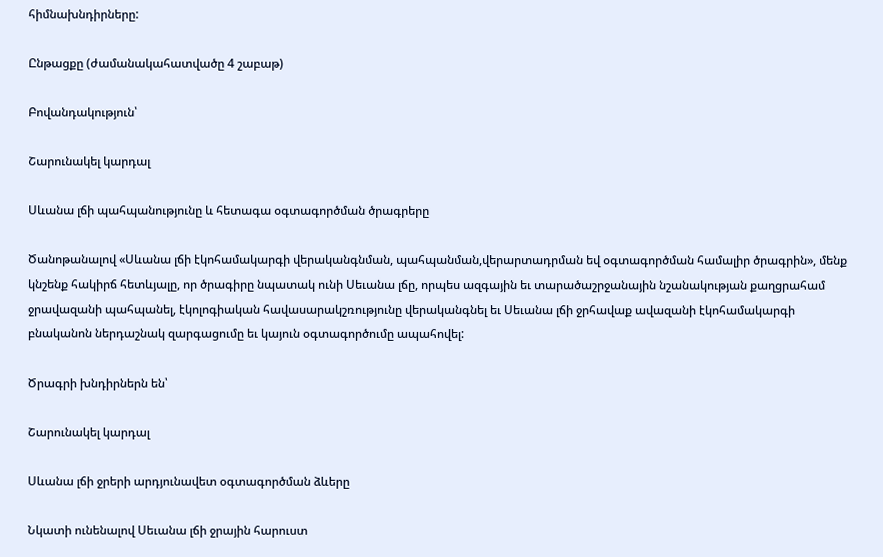հիմնախնդիրները:

Ընթացքը (ժամանակահատվածը 4 շաբաթ)

Բովանդակություն՝

Շարունակել կարդալ

Սևանա լճի պահպանությունը և հետագա օգտագործման ծրագրերը

Ծանոթանալով «Սևանա լճի էկոհամակարգի վերականգնման, պահպանման,վերարտադրման եվ օգտագործման համալիր ծրագրին», մենք կնշենք հակիրճ հետևյալը, որ ծրագիրը նպատակ ունի Սեւանա լճը, որպես ազգային եւ տարածաշրջանային նշանակության քաղցրահամ ջրավազանի պահպանել, էկոլոգիական հավասարակշռությունը վերականգնել եւ Սեւանա լճի ջրհավաք ավազանի էկոհամակարգի բնականոն ներդաշնակ զարգացումը եւ կայուն օգտագործումը ապահովել:

Ծրագրի խնդիրներն են՝

Շարունակել կարդալ

Սևանա լճի ջրերի արդյունավետ օգտագործման ձևերը

Նկատի ունենալով Սեւանա լճի ջրային հարուստ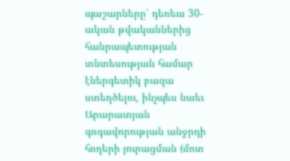պաշարները՝ դեռեւս 30-ական թվականներից հանրապետության տնտեսության համար էներգետիկ բազա ստեղծելու, ինչպես նաեւ Արարատյան գոգավորության անջրդի հողերի յուրացման (մոտ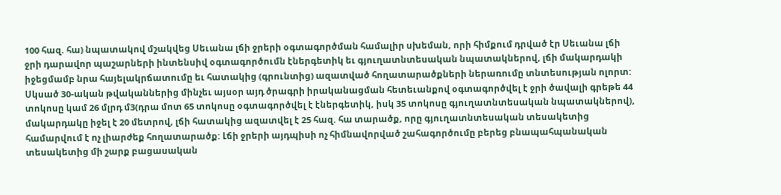100 հազ. հա) նպատակով մշակվեց Սեւանա լճի ջրերի օգտագործման համալիր սխեման, որի հիմքում դրված էր Սեւանա լճի ջրի դարավոր պաշարների ինտենսիվ օգտագործումն էներգետիկ եւ գյուղատնտեսական նպատակներով, լճի մակարդակի իջեցմամբ նրա հայելակրճատումը եւ հատակից (գրունտից) ազատված հողատարածքների ներառումը տնտեսության ոլորտ: Սկսած 30-ական թվականներից մինչեւ այսօր այդ ծրագրի իրականացման հետեւանքով օգտագործվել է ջրի ծավալի գրեթե 44 տոկոսը կամ 26 մլրդ մ3(դրա մոտ 65 տոկոսը օգտագործվել է էներգետիկ, իսկ 35 տոկոսը գյուղատնտեսական նպատակներով), մակարդակը իջել է 20 մետրով, լճի հատակից ազատվել է 25 հազ. հա տարածք, որը գյուղատնտեսական տեսակետից համարվում է ոչ լիարժեք հողատարածք: Լճի ջրերի այդպիսի ոչ հիմնավորված շահագործումը բերեց բնապահպանական տեսակետից մի շարք բացասական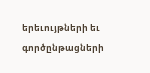երեւույթների եւ գործընթացների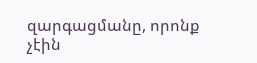զարգացմանը, որոնք չէին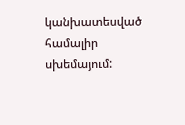կանխատեսված համալիր սխեմայում: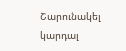Շարունակել կարդալ